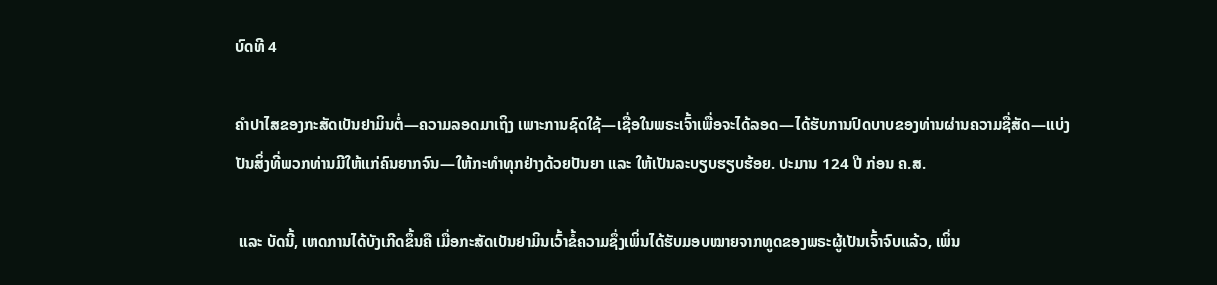ບົດທີ 4

ຄຳປາໄສຂອງກະສັດເບັນຢາມິນຕໍ່—ຄວາມລອດມາເຖິງ ເພາະການຊົດໃຊ້—ເຊື່ອໃນພຣະເຈົ້າເພື່ອຈະໄດ້ລອດ—ໄດ້ຮັບການປົດບາບຂອງທ່ານຜ່ານຄວາມຊື່ສັດ—ແບ່ງປັນສິ່ງທີ່ພວກທ່ານມີໃຫ້ແກ່ຄົນຍາກຈົນ—ໃຫ້ກະທຳທຸກຢ່າງດ້ວຍປັນຍາ ແລະ ໃຫ້ເປັນລະບຽບຮຽບຮ້ອຍ. ປະມານ 124 ປີ ກ່ອນ ຄ.ສ.

 ແລະ ບັດນີ້, ເຫດການໄດ້ບັງເກີດຂຶ້ນຄື ເມື່ອກະສັດເບັນຢາມິນເວົ້າຂໍ້ຄວາມຊຶ່ງເພິ່ນໄດ້ຮັບມອບໝາຍຈາກທູດຂອງພຣະຜູ້ເປັນເຈົ້າຈົບແລ້ວ, ເພິ່ນ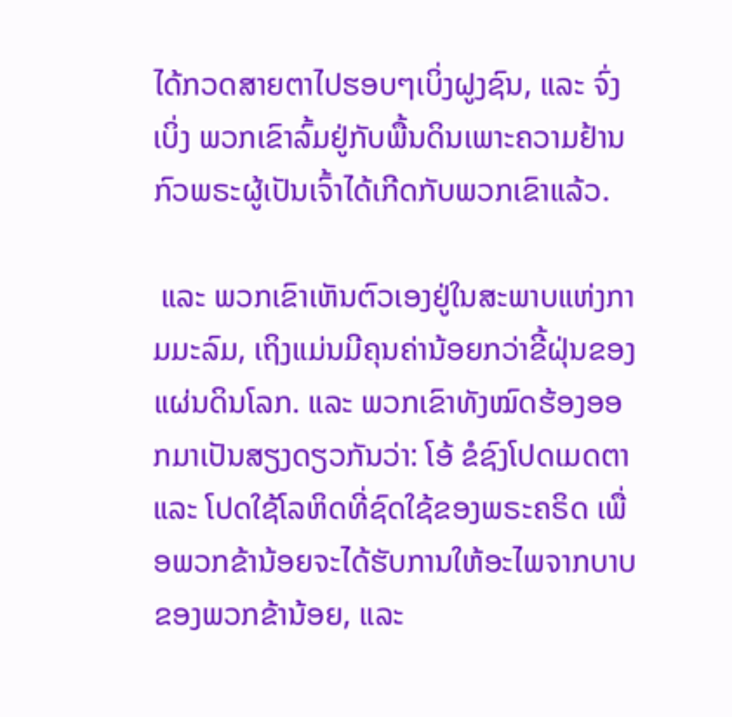ໄດ້ກວດສາຍຕາໄປຮອບໆເບິ່ງຝູງຊົນ, ແລະ ຈົ່ງເບິ່ງ ພວກເຂົາລົ້ມຢູ່ກັບພື້ນດິນເພາະຄວາມຢ້ານກົວພຣະຜູ້ເປັນເຈົ້າໄດ້ເກີດກັບພວກເຂົາແລ້ວ.

 ແລະ ພວກເຂົາເຫັນຕົວເອງຢູ່ໃນສະພາບແຫ່ງກາມມະລົມ, ເຖິງແມ່ນມີຄຸນຄ່ານ້ອຍກວ່າຂີ້ຝຸ່ນຂອງແຜ່ນດິນໂລກ. ແລະ ພວກເຂົາທັງໝົດຮ້ອງອອກມາເປັນສຽງດຽວກັນວ່າ: ໂອ້ ຂໍຊົງໂປດເມດຕາ ແລະ ໂປດໃຊ້ໂລຫິດທີ່ຊົດໃຊ້ຂອງພຣະຄຣິດ ເພື່ອພວກຂ້ານ້ອຍຈະໄດ້ຮັບການໃຫ້ອະໄພຈາກບາບຂອງພວກຂ້ານ້ອຍ, ແລະ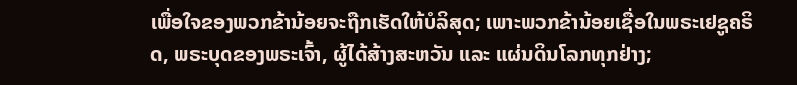ເພື່ອໃຈຂອງພວກຂ້ານ້ອຍຈະຖືກເຮັດໃຫ້ບໍລິສຸດ; ເພາະພວກຂ້ານ້ອຍເຊື່ອໃນພຣະເຢຊູຄຣິດ, ພຣະບຸດຂອງພຣະເຈົ້າ, ຜູ້ໄດ້ສ້າງສະຫວັນ ແລະ ແຜ່ນດິນໂລກທຸກຢ່າງ;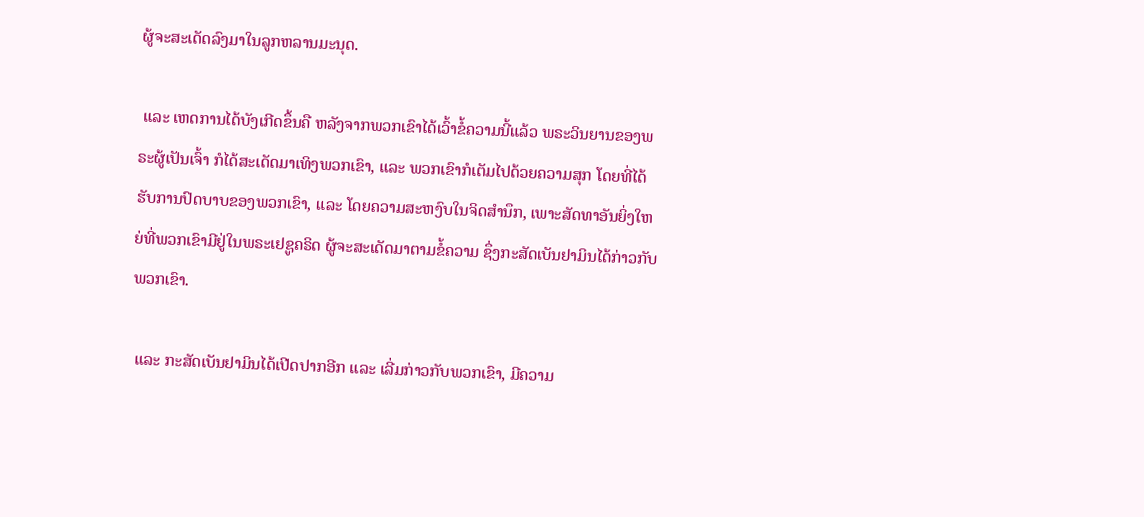ຜູ້ຈະສະເດັດລົງມາໃນລູກຫລານມະນຸດ.

 ແລະ ເຫດການໄດ້ບັງເກີດຂຶ້ນຄື ຫລັງຈາກພວກເຂົາໄດ້ເວົ້າຂໍ້ຄວາມນີ້ແລ້ວ ພຣະວິນຍານຂອງພຣະຜູ້ເປັນເຈົ້າ ກໍໄດ້ສະເດັດມາເທິງພວກເຂົາ, ແລະ ພວກເຂົາກໍເຕັມໄປດ້ວຍຄວາມສຸກ ໂດຍທີ່ໄດ້ຮັບການປົດບາບຂອງພວກເຂົາ, ແລະ ໂດຍຄວາມສະຫງົບໃນຈິດສຳນຶກ, ເພາະສັດທາອັນຍິ່ງໃຫຍ່ທີ່ພວກເຂົາມີຢູ່ໃນພຣະເຢຊູຄຣິດ ຜູ້ຈະສະເດັດມາຕາມຂໍ້ຄວາມ ຊຶ່ງກະສັດເບັນຢາມິນໄດ້ກ່າວກັບພວກເຂົາ.

 ແລະ ກະສັດເບັນຢາມິນໄດ້ເປີດປາກອີກ ແລະ ເລີ່ມກ່າວກັບພວກເຂົາ, ມີຄວາມ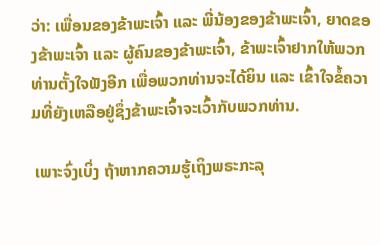ວ່າ: ເພື່ອນຂອງຂ້າພະເຈົ້າ ແລະ ພີ່ນ້ອງຂອງຂ້າພະເຈົ້າ, ຍາດຂອງຂ້າພະເຈົ້າ ແລະ ຜູ້ຄົນຂອງຂ້າພະເຈົ້າ, ຂ້າພະເຈົ້າຢາກໃຫ້ພວກທ່ານຕັ້ງໃຈຟັງອີກ ເພື່ອພວກທ່ານຈະໄດ້ຍິນ ແລະ ເຂົ້າໃຈຂໍ້ຄວາມທີ່ຍັງເຫລືອຢູ່ຊຶ່ງຂ້າພະເຈົ້າຈະເວົ້າກັບພວກທ່ານ.

 ເພາະຈົ່ງເບິ່ງ ຖ້າຫາກຄວາມຮູ້ເຖິງພຣະກະລຸ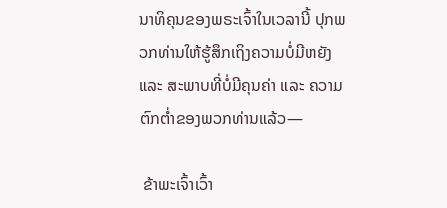ນາທິຄຸນຂອງພຣະເຈົ້າໃນເວລານີ້ ປຸກພວກທ່ານໃຫ້ຮູ້ສຶກເຖິງຄວາມບໍ່ມີຫຍັງ ແລະ ສະພາບທີ່ບໍ່ມີຄຸນຄ່າ ແລະ ຄວາມຕົກຕ່ຳຂອງພວກທ່ານແລ້ວ—

 ຂ້າພະເຈົ້າເວົ້າ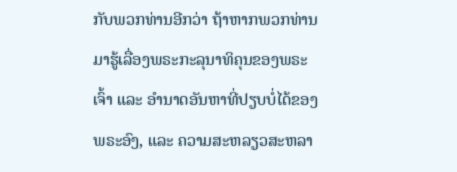ກັບພວກທ່ານອີກວ່າ ຖ້າຫາກພວກທ່ານມາຮູ້ເລື່ອງພຣະກະລຸນາທິຄຸນຂອງພຣະເຈົ້າ ແລະ ອຳນາດອັນຫາທີ່ປຽບບໍ່ໄດ້ຂອງພຣະອົງ, ແລະ ຄວາມສະຫລຽວສະຫລາ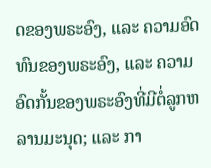ດຂອງພຣະອົງ, ແລະ ຄວາມອົດທົນຂອງພຣະອົງ, ແລະ ຄວາມອົດກັ້ນຂອງພຣະອົງທີ່ມີຕໍ່ລູກຫລານມະນຸດ; ແລະ ກາ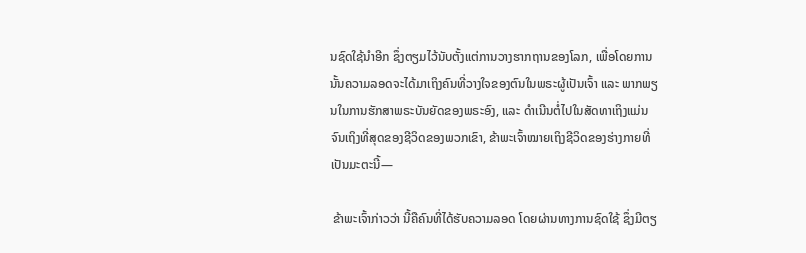ນຊົດໃຊ້ນຳອີກ ຊຶ່ງຕຽມໄວ້ນັບຕັ້ງແຕ່ການວາງຮາກຖານຂອງໂລກ, ເພື່ອໂດຍການນັ້ນຄວາມລອດຈະໄດ້ມາເຖິງຄົນທີ່ວາງໃຈຂອງຕົນໃນພຣະຜູ້ເປັນເຈົ້າ ແລະ ພາກພຽນໃນການຮັກສາພຣະບັນຍັດຂອງພຣະອົງ, ແລະ ດຳເນີນຕໍ່ໄປໃນສັດທາເຖິງແມ່ນຈົນເຖິງທີ່ສຸດຂອງຊີວິດຂອງພວກເຂົາ, ຂ້າພະເຈົ້າໝາຍເຖິງຊີວິດຂອງຮ່າງກາຍທີ່ເປັນມະຕະນີ້—

 ຂ້າພະເຈົ້າກ່າວວ່າ ນີ້ຄືຄົນທີ່ໄດ້ຮັບຄວາມລອດ ໂດຍຜ່ານທາງການຊົດໃຊ້ ຊຶ່ງມີຕຽ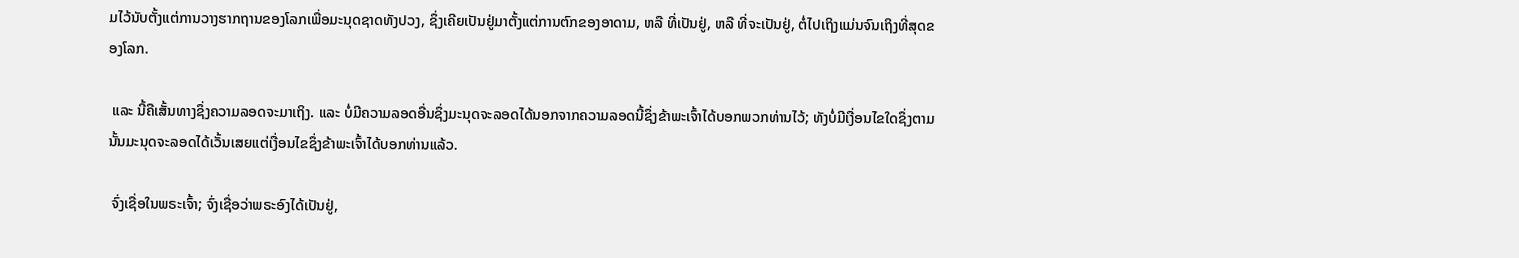ມໄວ້ນັບຕັ້ງແຕ່ການວາງຮາກຖານຂອງໂລກເພື່ອມະນຸດຊາດທັງປວງ, ຊຶ່ງເຄີຍເປັນຢູ່ມາຕັ້ງແຕ່ການຕົກຂອງອາດາມ, ຫລື ທີ່ເປັນຢູ່, ຫລື ທີ່ຈະເປັນຢູ່, ຕໍ່ໄປເຖິງແມ່ນຈົນເຖິງທີ່ສຸດຂອງໂລກ.

 ແລະ ນີ້ຄືເສັ້ນທາງຊຶ່ງຄວາມລອດຈະມາເຖິງ. ແລະ ບໍ່ມີຄວາມລອດອື່ນຊຶ່ງມະນຸດຈະລອດໄດ້ນອກຈາກຄວາມລອດນີ້ຊຶ່ງຂ້າພະເຈົ້າໄດ້ບອກພວກທ່ານໄວ້; ທັງບໍ່ມີເງື່ອນໄຂໃດຊຶ່ງຕາມນັ້ນມະນຸດຈະລອດໄດ້ເວັ້ນເສຍແຕ່ເງື່ອນໄຂຊຶ່ງຂ້າພະເຈົ້າໄດ້ບອກທ່ານແລ້ວ.

 ຈົ່ງເຊື່ອໃນພຣະເຈົ້າ; ຈົ່ງເຊື່ອວ່າພຣະອົງໄດ້ເປັນຢູ່,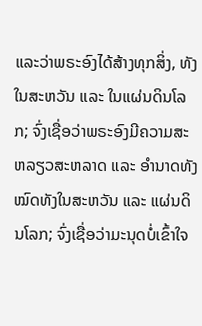ແລະວ່າພຣະອົງໄດ້ສ້າງທຸກສິ່ງ, ທັງໃນສະຫວັນ ແລະ ໃນແຜ່ນດິນໂລກ; ຈົ່ງເຊື່ອວ່າພຣະອົງມີຄວາມສະຫລຽວສະຫລາດ ແລະ ອຳນາດທັງໝົດທັງໃນສະຫວັນ ແລະ ແຜ່ນດິນໂລກ; ຈົ່ງເຊື່ອວ່າມະນຸດບໍ່ເຂົ້າໃຈ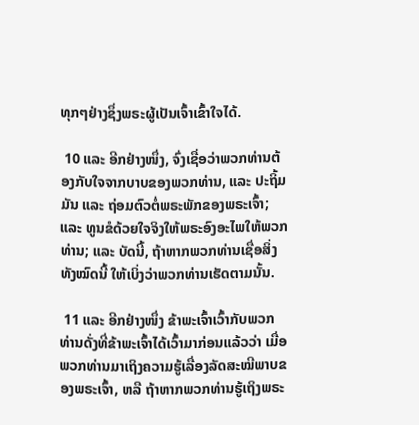ທຸກໆຢ່າງຊຶ່ງພຣະຜູ້ເປັນເຈົ້າເຂົ້າໃຈໄດ້.

 10 ແລະ ອີກຢ່າງໜຶ່ງ, ຈົ່ງເຊື່ອວ່າພວກທ່ານຕ້ອງກັບໃຈຈາກບາບຂອງພວກທ່ານ, ແລະ ປະຖິ້ມມັນ ແລະ ຖ່ອມຕົວຕໍ່ພຣະພັກຂອງພຣະເຈົ້າ; ແລະ ທູນຂໍດ້ວຍໃຈຈິງໃຫ້ພຣະອົງອະໄພໃຫ້ພວກທ່ານ; ແລະ ບັດນີ້, ຖ້າຫາກພວກທ່ານເຊື່ອສິ່ງທັງໝົດນີ້ ໃຫ້ເບິ່ງວ່າພວກທ່ານເຮັດຕາມນັ້ນ.

 11 ແລະ ອີກຢ່າງໜຶ່ງ ຂ້າພະເຈົ້າເວົ້າກັບພວກທ່ານດັ່ງທີ່ຂ້າພະເຈົ້າໄດ້ເວົ້າມາກ່ອນແລ້ວວ່າ ເມື່ອພວກທ່ານມາເຖິງຄວາມຮູ້ເລື່ອງລັດສະໝີພາບຂອງພຣະເຈົ້າ, ຫລື ຖ້າຫາກພວກທ່ານຮູ້ເຖິງພຣະ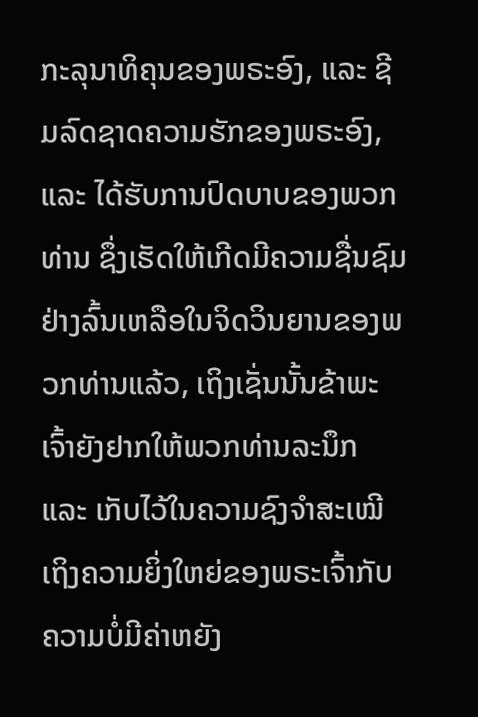ກະລຸນາທິຄຸນຂອງພຣະອົງ, ແລະ ຊີມລົດຊາດຄວາມຮັກຂອງພຣະອົງ, ແລະ ໄດ້ຮັບການປົດບາບຂອງພວກທ່ານ ຊຶ່ງເຮັດໃຫ້ເກີດມີຄວາມຊື່ນຊົມຢ່າງລົ້ນເຫລືອໃນຈິດວິນຍານຂອງພວກທ່ານແລ້ວ, ເຖິງເຊັ່ນນັ້ນຂ້າພະເຈົ້າຍັງຢາກໃຫ້ພວກທ່ານລະນຶກ ແລະ ເກັບໄວ້ໃນຄວາມຊົງຈຳສະເໝີເຖິງຄວາມຍິ່ງໃຫຍ່ຂອງພຣະເຈົ້າກັບຄວາມບໍ່ມີຄ່າຫຍັງ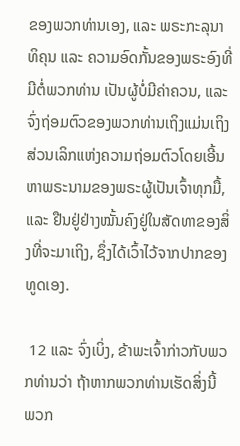ຂອງພວກທ່ານເອງ, ແລະ ພຣະກະລຸນາທິຄຸນ ແລະ ຄວາມອົດກັ້ນຂອງພຣະອົງທີ່ມີຕໍ່ພວກທ່ານ ເປັນຜູ້ບໍ່ມີຄ່າຄວນ, ແລະ ຈົ່ງຖ່ອມຕົວຂອງພວກທ່ານເຖິງແມ່ນເຖິງສ່ວນເລິກແຫ່ງຄວາມຖ່ອມຕົວໂດຍເອີ້ນຫາພຣະນາມຂອງພຣະຜູ້ເປັນເຈົ້າທຸກມື້, ແລະ ຢືນຢູ່ຢ່າງໝັ້ນຄົງຢູ່ໃນສັດທາຂອງສິ່ງທີ່ຈະມາເຖິງ, ຊຶ່ງໄດ້ເວົ້າໄວ້ຈາກປາກຂອງທູດເອງ.

 12 ແລະ ຈົ່ງເບິ່ງ, ຂ້າພະເຈົ້າກ່າວກັບພວກທ່ານວ່າ ຖ້າຫາກພວກທ່ານເຮັດສິ່ງນີ້ ພວກ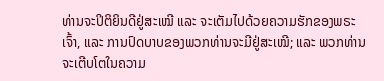ທ່ານຈະປິຕິຍິນດີຢູ່ສະເໝີ ແລະ ຈະເຕັມໄປດ້ວຍຄວາມຮັກຂອງພຣະເຈົ້າ, ແລະ ການປົດບາບຂອງພວກທ່ານຈະມີຢູ່ສະເໝີ; ແລະ ພວກທ່ານຈະເຕີບໂຕໃນຄວາມ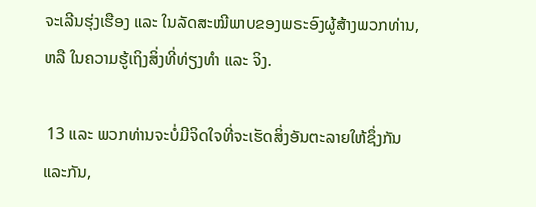ຈະເລີນຮຸ່ງເຮືອງ ແລະ ໃນລັດສະໝີພາບຂອງພຣະອົງຜູ້ສ້າງພວກທ່ານ, ຫລື ໃນຄວາມຮູ້ເຖິງສິ່ງທີ່ທ່ຽງທຳ ແລະ ຈິງ.

 13 ແລະ ພວກທ່ານຈະບໍ່ມີຈິດໃຈທີ່ຈະເຮັດສິ່ງອັນຕະລາຍໃຫ້ຊຶ່ງກັນແລະກັນ,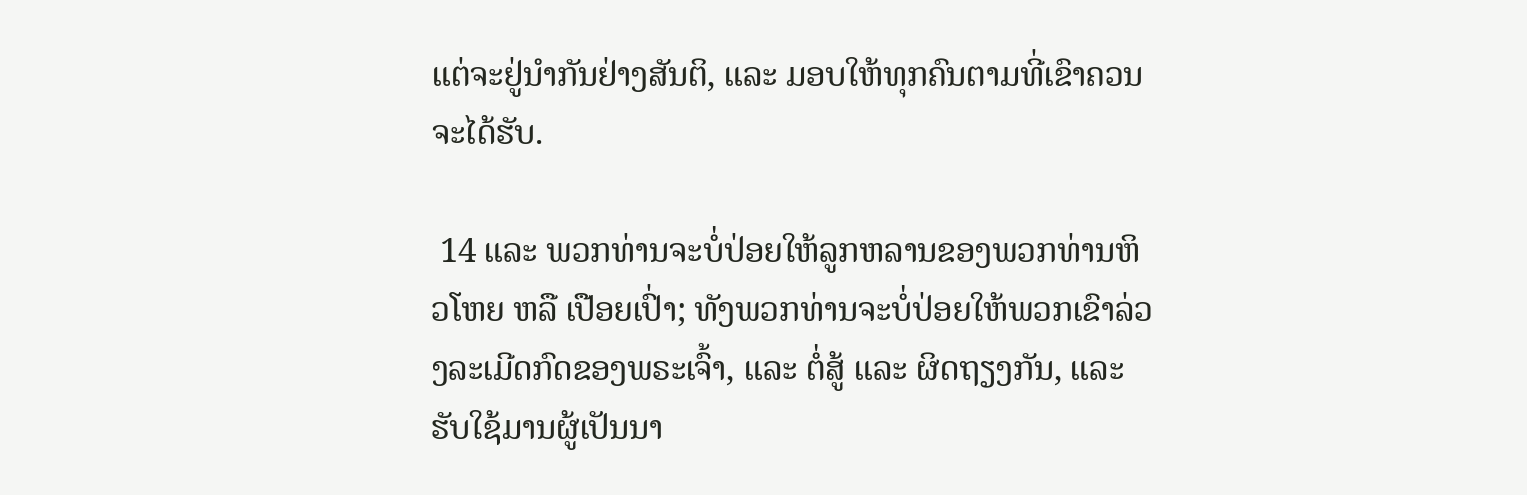ແຕ່ຈະຢູ່ນຳກັນຢ່າງສັນຕິ, ແລະ ມອບໃຫ້ທຸກຄົນຕາມທີ່ເຂົາຄວນຈະໄດ້ຮັບ.

 14 ແລະ ພວກທ່ານຈະບໍ່ປ່ອຍໃຫ້ລູກຫລານຂອງພວກທ່ານຫິວໂຫຍ ຫລື ເປືອຍເປົ່າ; ທັງພວກທ່ານຈະບໍ່ປ່ອຍໃຫ້ພວກເຂົາລ່ວງລະເມີດກົດຂອງພຣະເຈົ້າ, ແລະ ຕໍ່ສູ້ ແລະ ຜິດຖຽງກັນ, ແລະ ຮັບໃຊ້ມານຜູ້ເປັນນາ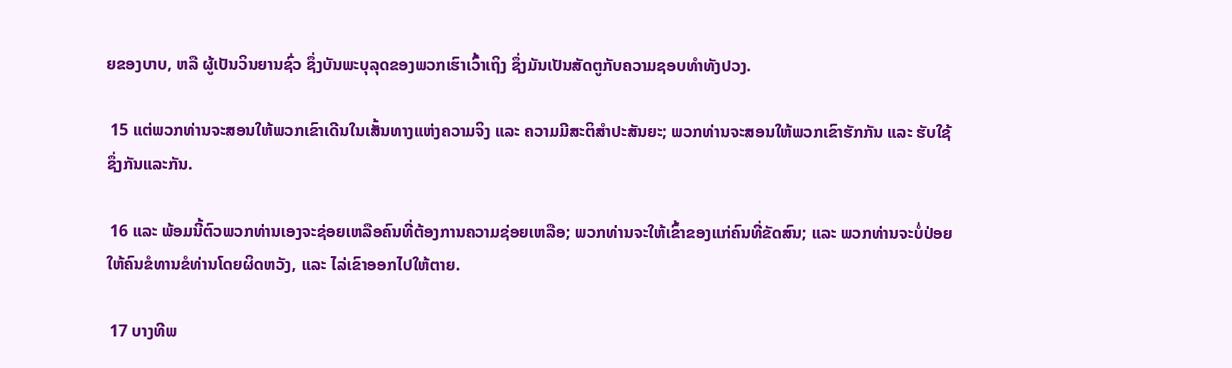ຍຂອງບາບ, ຫລື ຜູ້ເປັນວິນຍານຊົ່ວ ຊຶ່ງບັນພະບຸລຸດຂອງພວກເຮົາເວົ້າເຖິງ ຊຶ່ງມັນເປັນສັດຕູກັບຄວາມຊອບທຳທັງປວງ.

 15 ແຕ່ພວກທ່ານຈະສອນໃຫ້ພວກເຂົາເດີນໃນເສັ້ນທາງແຫ່ງຄວາມຈິງ ແລະ ຄວາມມີສະຕິສຳປະສັນຍະ; ພວກທ່ານຈະສອນໃຫ້ພວກເຂົາຮັກກັນ ແລະ ຮັບໃຊ້ຊຶ່ງກັນແລະກັນ.

 16 ແລະ ພ້ອມນີ້ຕົວພວກທ່ານເອງຈະຊ່ອຍເຫລືອຄົນທີ່ຕ້ອງການຄວາມຊ່ອຍເຫລືອ; ພວກທ່ານຈະໃຫ້ເຂົ້າຂອງແກ່ຄົນທີ່ຂັດສົນ; ແລະ ພວກທ່ານຈະບໍ່ປ່ອຍໃຫ້ຄົນຂໍທານຂໍທ່ານໂດຍຜິດຫວັງ, ແລະ ໄລ່ເຂົາອອກໄປໃຫ້ຕາຍ.

 17 ບາງທີພ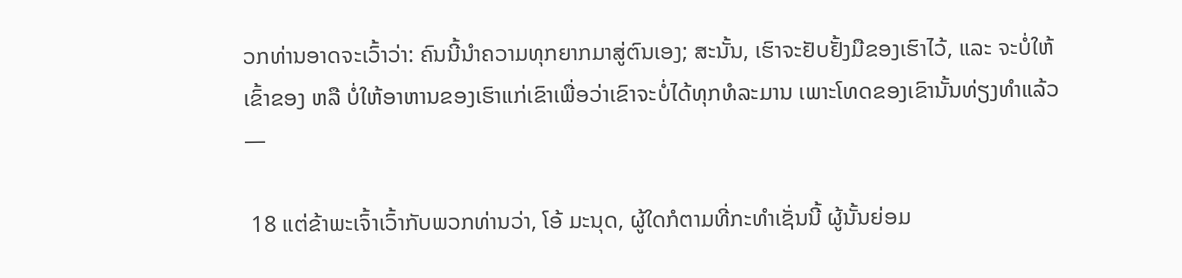ວກທ່ານອາດຈະເວົ້າວ່າ: ຄົນນີ້ນຳຄວາມທຸກຍາກມາສູ່ຕົນເອງ; ສະນັ້ນ, ເຮົາຈະຢັບຢັ້ງມືຂອງເຮົາໄວ້, ແລະ ຈະບໍ່ໃຫ້ເຂົ້າຂອງ ຫລື ບໍ່ໃຫ້ອາຫານຂອງເຮົາແກ່ເຂົາເພື່ອວ່າເຂົາຈະບໍ່ໄດ້ທຸກທໍລະມານ ເພາະໂທດຂອງເຂົານັ້ນທ່ຽງທຳແລ້ວ—

 18 ແຕ່ຂ້າພະເຈົ້າເວົ້າກັບພວກທ່ານວ່າ, ໂອ້ ມະນຸດ, ຜູ້ໃດກໍຕາມທີ່ກະທຳເຊັ່ນນີ້ ຜູ້ນັ້ນຍ່ອມ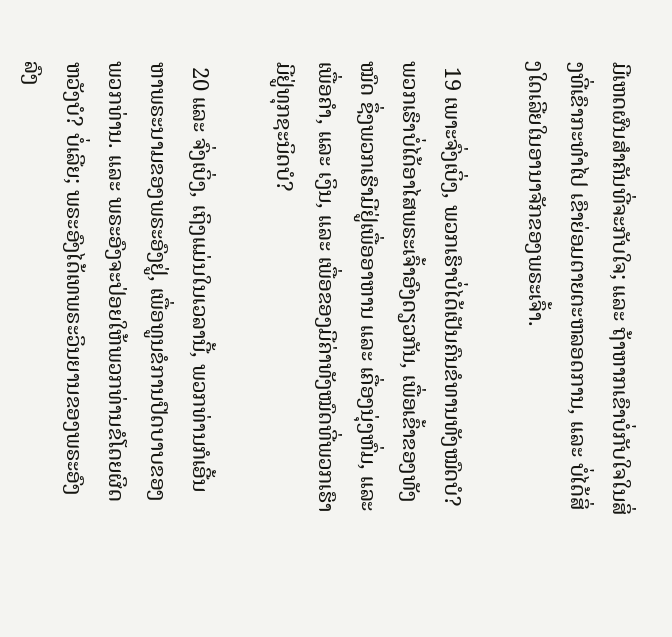ມີເຫດຜົນສຳຄັນທີ່ຈະກັບໃຈ; ແລະ ຖ້າຫາກເຂົາບໍ່ກັບໃຈໃນສິ່ງທີ່ເຂົາກະທຳໄປ ເຂົາຍ່ອມຕາຍຕະຫລອດການ, ແລະ ບໍ່ໄດ້ສິ່ງໃດເລີຍໃນອານາຈັກຂອງພຣະເຈົ້າ.

 19 ເພາະຈົ່ງເບິ່ງ, ພວກເຮົາບໍ່ໄດ້ເປັນຄົນຂໍທານທັງໝົດບໍ? ພວກເຮົາບໍ່ໄດ້ອາໄສພຣະເຈົ້າອົງດຽວກັນ, ເພື່ອເຂົ້າຂອງທັງໝົດ ຊຶ່ງພວກເຮົາມີຢູ່ເພື່ອອາຫານ ແລະ ເຄື່ອງນຸ່ງຫົ່ມ, ແລະ ເພື່ອຄຳ, ແລະ ເງິນ, ແລະ ເພື່ອຂອງມີຄ່າທັງໝົດທີ່ພວກເຮົາມີຢູ່ທຸກຊະນິດບໍ?

 20 ແລະ ຈົ່ງເບິ່ງ, ເຖິງແມ່ນໃນເວລານີ້, ພວກທ່ານກໍເອີ້ນຫາພຣະນາມຂອງພຣະອົງຢູ່, ເພື່ອທູນຂໍການປົດບາບຂອງພວກທ່ານ. ແລະ ພຣະອົງຈະປ່ອຍໃຫ້ພວກທ່ານຂໍໂດຍຜິດຫວັງບໍ? ບໍ່ເລີຍ; ພຣະອົງໄດ້ເທພຣະວິນຍານຂອງພຣະອົງລົງ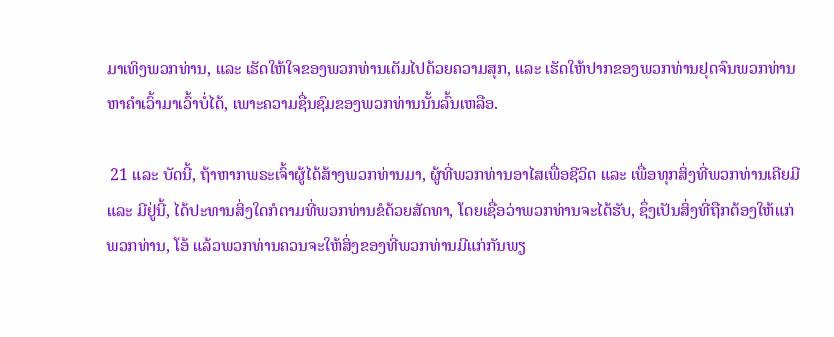ມາເທິງພວກທ່ານ, ແລະ ເຮັດໃຫ້ໃຈຂອງພວກທ່ານເຕັມໄປດ້ວຍຄວາມສຸກ, ແລະ ເຮັດໃຫ້ປາກຂອງພວກທ່ານຢຸດຈົນພວກທ່ານຫາຄຳເວົ້າມາເວົ້າບໍ່ໄດ້, ເພາະຄວາມຊື່ນຊົມຂອງພວກທ່ານນັ້ນລົ້ນເຫລືອ.

 21 ແລະ ບັດນີ້, ຖ້າຫາກພຣະເຈົ້າຜູ້ໄດ້ສ້າງພວກທ່ານມາ, ຜູ້ທີ່ພວກທ່ານອາໄສເພື່ອຊີວິດ ແລະ ເພື່ອທຸກສິ່ງທີ່ພວກທ່ານເຄີຍມີ ແລະ ມີຢູ່ນີ້, ໄດ້ປະທານສິ່ງໃດກໍຕາມທີ່ພວກທ່ານຂໍດ້ວຍສັດທາ, ໂດຍເຊື່ອວ່າພວກທ່ານຈະໄດ້ຮັບ, ຊຶ່ງເປັນສິ່ງທີ່ຖືກຕ້ອງໃຫ້ແກ່ພວກທ່ານ, ໂອ້ ແລ້ວພວກທ່ານຄວນຈະໃຫ້ສິ່ງຂອງທີ່ພວກທ່ານມີແກ່ກັນພຽ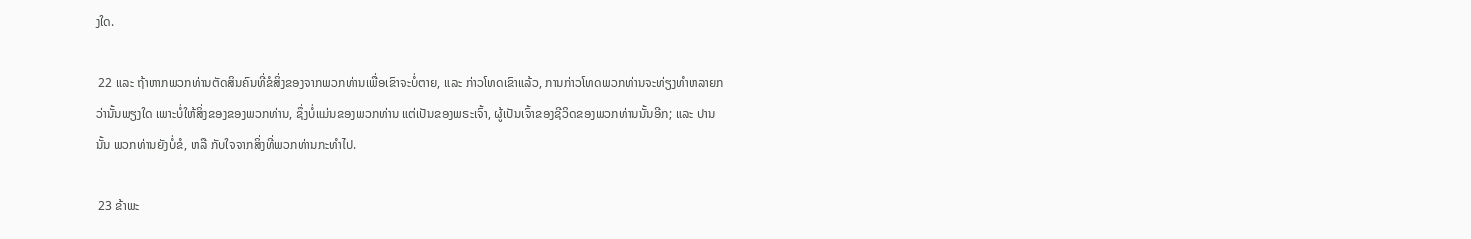ງໃດ.

 22 ແລະ ຖ້າຫາກພວກທ່ານຕັດສິນຄົນທີ່ຂໍສິ່ງຂອງຈາກພວກທ່ານເພື່ອເຂົາຈະບໍ່ຕາຍ, ແລະ ກ່າວໂທດເຂົາແລ້ວ, ການກ່າວໂທດພວກທ່ານຈະທ່ຽງທຳຫລາຍກວ່ານັ້ນພຽງໃດ ເພາະບໍ່ໃຫ້ສິ່ງຂອງຂອງພວກທ່ານ, ຊຶ່ງບໍ່ແມ່ນຂອງພວກທ່ານ ແຕ່ເປັນຂອງພຣະເຈົ້າ, ຜູ້ເປັນເຈົ້າຂອງຊີວິດຂອງພວກທ່ານນັ້ນອີກ; ແລະ ປານນັ້ນ ພວກທ່ານຍັງບໍ່ຂໍ, ຫລື ກັບໃຈຈາກສິ່ງທີ່ພວກທ່ານກະທຳໄປ.

 23 ຂ້າພະ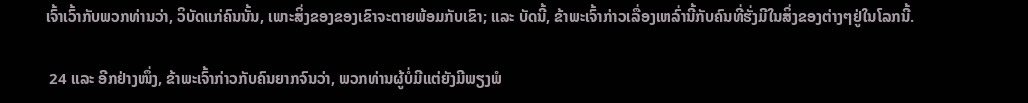ເຈົ້າເວົ້າກັບພວກທ່ານວ່າ, ວິບັດແກ່ຄົນນັ້ນ, ເພາະສິ່ງຂອງຂອງເຂົາຈະຕາຍພ້ອມກັບເຂົາ; ແລະ ບັດນີ້, ຂ້າພະເຈົ້າກ່າວເລື່ອງເຫລົ່ານີ້ກັບຄົນທີ່ຮັ່ງມີໃນສິ່ງຂອງຕ່າງໆຢູ່ໃນໂລກນີ້.

 24 ແລະ ອີກຢ່າງໜຶ່ງ, ຂ້າພະເຈົ້າກ່າວກັບຄົນຍາກຈົນວ່າ, ພວກທ່ານຜູ້ບໍ່ມີແຕ່ຍັງມີພຽງພໍ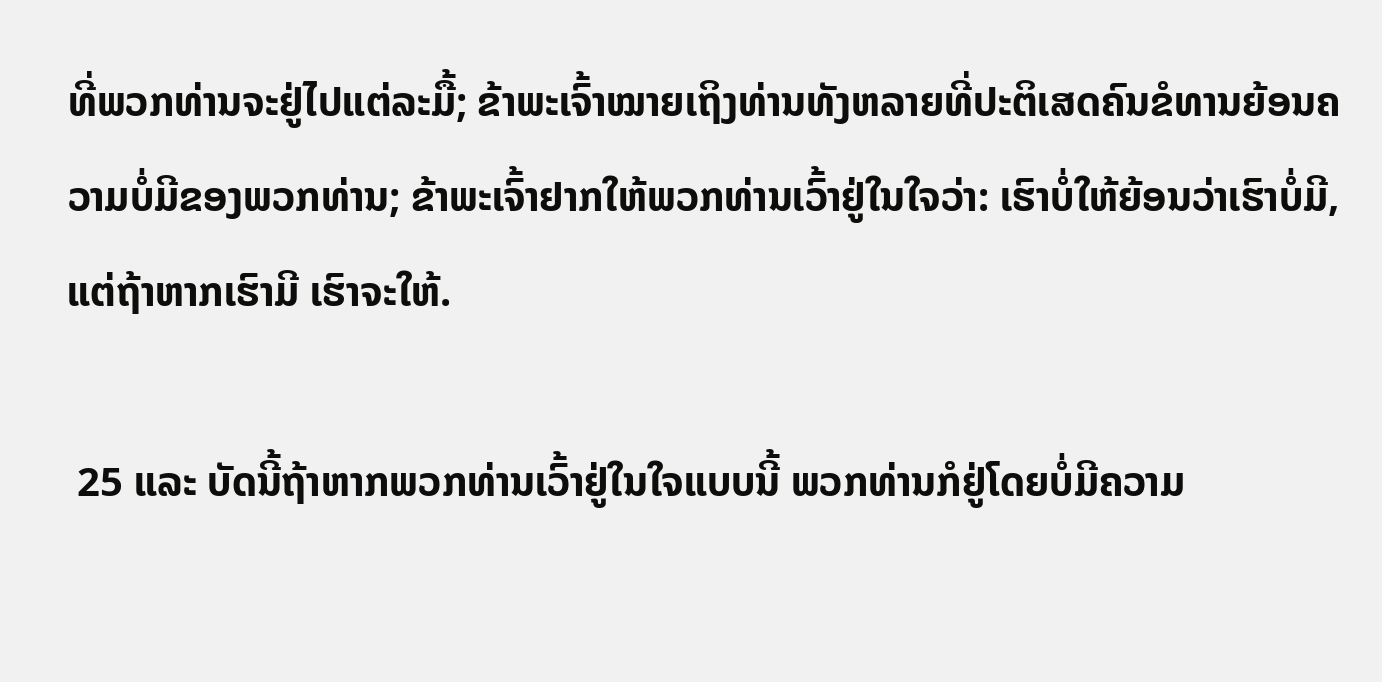ທີ່ພວກທ່ານຈະຢູ່ໄປແຕ່ລະມື້; ຂ້າພະເຈົ້າໝາຍເຖິງທ່ານທັງຫລາຍທີ່ປະຕິເສດຄົນຂໍທານຍ້ອນຄວາມບໍ່ມີຂອງພວກທ່ານ; ຂ້າພະເຈົ້າຢາກໃຫ້ພວກທ່ານເວົ້າຢູ່ໃນໃຈວ່າ: ເຮົາບໍ່ໃຫ້ຍ້ອນວ່າເຮົາບໍ່ມີ, ແຕ່ຖ້າຫາກເຮົາມີ ເຮົາຈະໃຫ້.

 25 ແລະ ບັດນີ້ຖ້າຫາກພວກທ່ານເວົ້າຢູ່ໃນໃຈແບບນີ້ ພວກທ່ານກໍຢູ່ໂດຍບໍ່ມີຄວາມ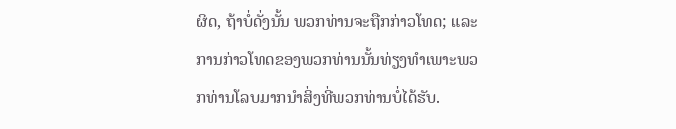ຜິດ, ຖ້າບໍ່ດັ່ງນັ້ນ ພວກທ່ານຈະຖືກກ່າວໂທດ; ແລະ ການກ່າວໂທດຂອງພວກທ່ານນັ້ນທ່ຽງທຳເພາະພວກທ່ານໂລບມາກນຳສິ່ງທີ່ພວກທ່ານບໍ່ໄດ້ຮັບ.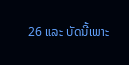26 ແລະ ບັດນີ້ເພາະ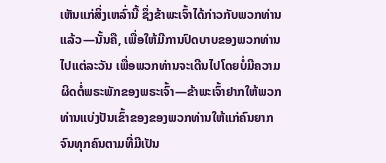ເຫັນແກ່ສິ່ງເຫລົ່ານີ້ ຊຶ່ງຂ້າພະເຈົ້າໄດ້ກ່າວກັບພວກທ່ານແລ້ວ—ນັ້ນຄື, ເພື່ອໃຫ້ມີການປົດບາບຂອງພວກທ່ານໄປແຕ່ລະວັນ ເພື່ອພວກທ່ານຈະເດີນໄປໂດຍບໍ່ມີຄວາມຜິດຕໍ່ພຣະພັກຂອງພຣະເຈົ້າ—ຂ້າພະເຈົ້າຢາກໃຫ້ພວກທ່ານແບ່ງປັນເຂົ້າຂອງຂອງພວກທ່ານໃຫ້ແກ່ຄົນຍາກຈົນທຸກຄົນຕາມທີ່ມີເປັນ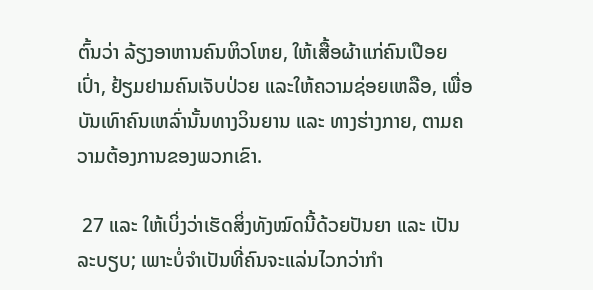ຕົ້ນວ່າ ລ້ຽງອາຫານຄົນຫິວໂຫຍ, ໃຫ້ເສື້ອຜ້າແກ່ຄົນເປືອຍເປົ່າ, ຢ້ຽມຢາມຄົນເຈັບປ່ວຍ ແລະໃຫ້ຄວາມຊ່ອຍເຫລືອ, ເພື່ອບັນເທົາຄົນເຫລົ່ານັ້ນທາງວິນຍານ ແລະ ທາງຮ່າງກາຍ, ຕາມຄວາມຕ້ອງການຂອງພວກເຂົາ.

 27 ແລະ ໃຫ້ເບິ່ງວ່າເຮັດສິ່ງທັງໝົດນີ້ດ້ວຍປັນຍາ ແລະ ເປັນລະບຽບ; ເພາະບໍ່ຈຳເປັນທີ່ຄົນຈະແລ່ນໄວກວ່າກຳ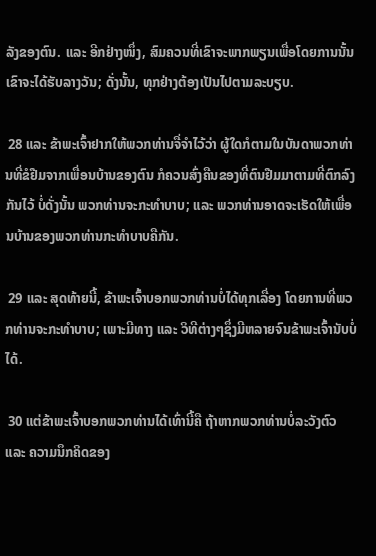ລັງຂອງຕົນ. ແລະ ອີກຢ່າງໜຶ່ງ, ສົມຄວນທີ່ເຂົາຈະພາກພຽນເພື່ອໂດຍການນັ້ນເຂົາຈະໄດ້ຮັບລາງວັນ; ດັ່ງນັ້ນ, ທຸກຢ່າງຕ້ອງເປັນໄປຕາມລະບຽບ.

 28 ແລະ ຂ້າພະເຈົ້າຢາກໃຫ້ພວກທ່ານຈື່ຈຳໄວ້ວ່າ ຜູ້ໃດກໍຕາມໃນບັນດາພວກທ່ານທີ່ຂໍຢືມຈາກເພື່ອນບ້ານຂອງຕົນ ກໍຄວນສົ່ງຄືນຂອງທີ່ຕົນຢືມມາຕາມທີ່ຕົກລົງກັນໄວ້ ບໍ່ດັ່ງນັ້ນ ພວກທ່ານຈະກະທຳບາບ; ແລະ ພວກທ່ານອາດຈະເຮັດໃຫ້ເພື່ອນບ້ານຂອງພວກທ່ານກະທຳບາບຄືກັນ.

 29 ແລະ ສຸດທ້າຍນີ້, ຂ້າພະເຈົ້າບອກພວກທ່ານບໍ່ໄດ້ທຸກເລື່ອງ ໂດຍການທີ່ພວກທ່ານຈະກະທຳບາບ; ເພາະມີທາງ ແລະ ວິທີຕ່າງໆຊຶ່ງມີຫລາຍຈົນຂ້າພະເຈົ້ານັບບໍ່ໄດ້.

 30 ແຕ່ຂ້າພະເຈົ້າບອກພວກທ່ານໄດ້ເທົ່ານີ້ຄື ຖ້າຫາກພວກທ່ານບໍ່ລະວັງຕົວ ແລະ ຄວາມນຶກຄິດຂອງ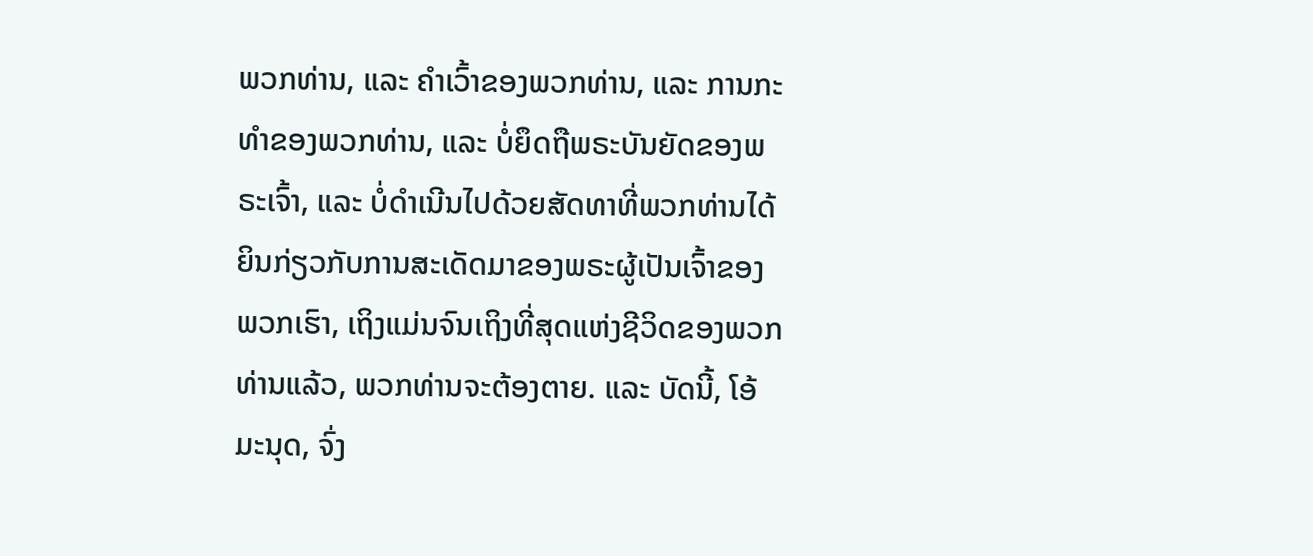ພວກທ່ານ, ແລະ ຄຳເວົ້າຂອງພວກທ່ານ, ແລະ ການກະທຳຂອງພວກທ່ານ, ແລະ ບໍ່ຍຶດຖືພຣະບັນຍັດຂອງພຣະເຈົ້າ, ແລະ ບໍ່ດຳເນີນໄປດ້ວຍສັດທາທີ່ພວກທ່ານໄດ້ຍິນກ່ຽວກັບການສະເດັດມາຂອງພຣະຜູ້ເປັນເຈົ້າຂອງພວກເຮົາ, ເຖິງແມ່ນຈົນເຖິງທີ່ສຸດແຫ່ງຊີວິດຂອງພວກທ່ານແລ້ວ, ພວກທ່ານຈະຕ້ອງຕາຍ. ແລະ ບັດນີ້, ໂອ້ ມະນຸດ, ຈົ່ງ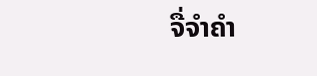ຈື່ຈຳຄຳ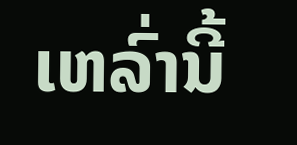ເຫລົ່ານີ້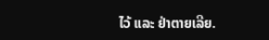ໄວ້ ແລະ ຢ່າຕາຍເລີຍ.